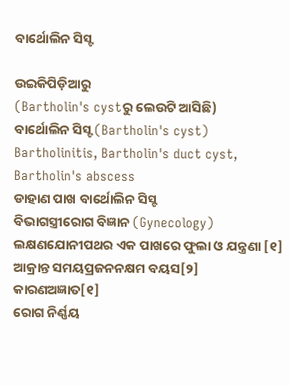ବାର୍ଥୋଲିନ ସିସ୍ଟ

ଉଇକିପିଡ଼ିଆ‌ରୁ
(Bartholin's cystରୁ ଲେଉଟି ଆସିଛି)
ବାର୍ଥୋଲିନ ସିସ୍ଟ (Bartholin's cyst)
Bartholinitis, Bartholin's duct cyst, Bartholin's abscess
ଡାହାଣ ପାଖ ବାର୍ଥୋଲିନ ସିସ୍ଟ
ବିଭାଗସ୍ତ୍ରୀରୋଗ ବିଜ୍ଞାନ (Gynecology)
ଲକ୍ଷଣଯୋନୀପଥର ଏକ ପାଖରେ ଫୁଲା ଓ ଯନ୍ତ୍ରଣା [୧]
ଆକ୍ରାନ୍ତ ସମୟପ୍ରଜନନକ୍ଷମ ବୟସ[୨]
କାରଣଅଜ୍ଞାତ[୧]
ରୋଗ ନିର୍ଣ୍ଣୟ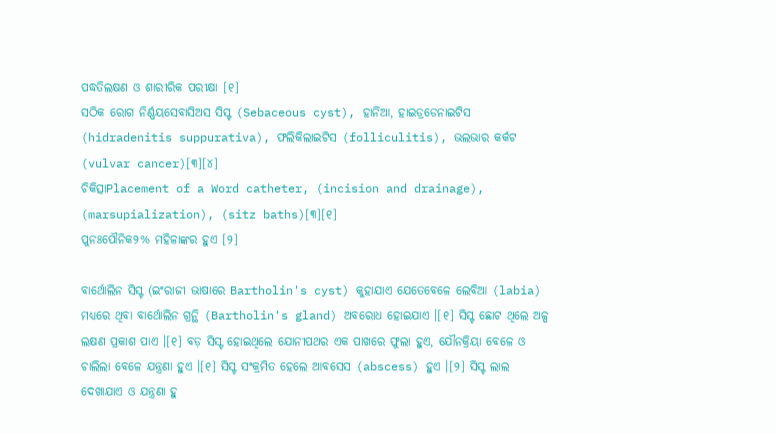ପଦ୍ଧତିଲକ୍ଷଣ ଓ ଶାରୀରିକ ପରୀକ୍ଷା [୧]
ସଠିକ ରୋଗ ନିର୍ଣ୍ଣୟସେବାସିଅସ ସିସ୍ଟ (Sebaceous cyst), ହାର୍ନିଆ, ହାଇଡ୍ରଡେନାଇଟିସ (hidradenitis suppurativa), ଫଲିକିଲାଇଟିସ (folliculitis), ଭଲଭାର କର୍କଟ (vulvar cancer)[୩][୪]
ଚିକିତ୍ସାPlacement of a Word catheter, (incision and drainage), (marsupialization), (sitz baths)[୩][୧]
ପୁନଃପୌନିକ୨% ମହିଳାଙ୍କର ହୁଏ [୨]

ବାର୍ଥୋଲିନ ସିସ୍ଟ (ଇଂରାଜୀ ଭାଷାରେ Bartholin's cyst) କୁହାଯାଏ ଯେତେବେଳେ ଲେବିଆ (labia) ମଧ୍ୟରେ ଥିବା ବାର୍ଥୋଲିନ ଗ୍ରନ୍ଥି (Bartholin's gland) ଅବରୋଧ ହୋଇଯାଏ ।[୧] ସିସ୍ଟ ଛୋଟ ଥିଲେ ଅଳ୍ପ ଲକ୍ଷଣ ପ୍ରକାଶ ପାଏ ।[୧] ବଡ଼ ସିସ୍ଟ ହୋଇଥିଲେ ଯୋନୀପଥର ଏକ ପାଖରେ ଫୁଲା ହୁଏ, ଯୌନ‌କ୍ରିୟା ବେଳେ ଓ ଚାଲିଲା ବେଳେ ଯନ୍ତ୍ରଣା ହୁଏ ।[୧] ସିସ୍ଟ ସଂକ୍ରମିତ ହେଲେ ଆବସେସ (abscess) ହୁଏ ।[୨] ସିସ୍ଟ ଲାଲ ଦେଖାଯାଏ ଓ ଯନ୍ତ୍ରଣା ହୁ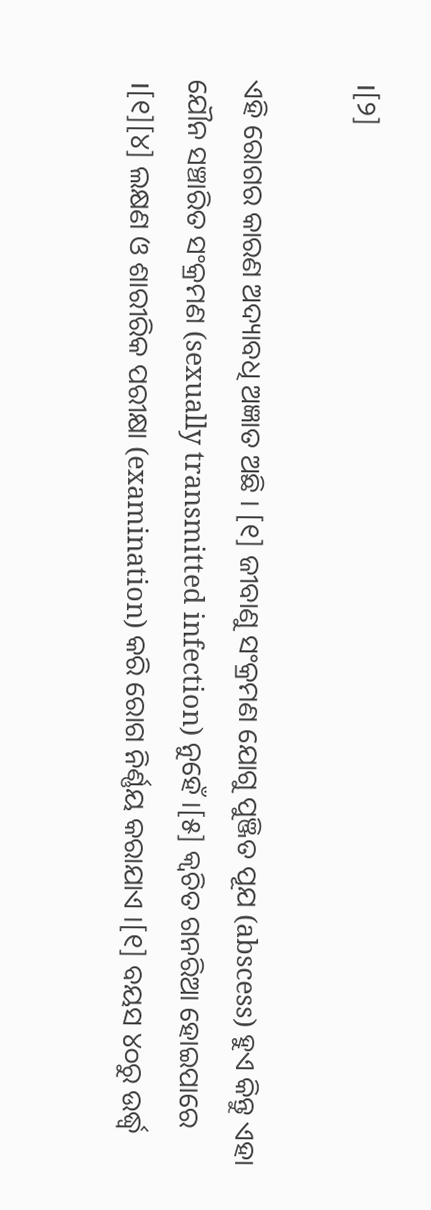।[୨]

ଏହି ରୋଗର କାରଣ ଅଦ୍ୟାବଧି ଅଜ୍ଞାତ ଅଛି । [୧] ଜୀବାଣୁ ସଂକ୍ରମଣ ଯୋଗୁ ପୁଞ୍ଜିତ ପୂଯ (abscess) ହୁଏ କିନ୍ତୁ ଏହା ଯୌନ ସଞ୍ଚାରିତ ସଂକ୍ରମଣ (sexually transmitted infection) ନୁହେଁ ।[୫] କ୍ୱଚିତ ଗନରିଆ ହୋଇପାରେ ।[୧][୪] ଲକ୍ଷଣ ଓ ଶାରୀରିକ ପରୀକ୍ଷା (examination) କରି ରୋଗ ନିର୍ଣ୍ଣୟ କରାଯାଏ ।[୧] ବୟସ ୪୦ରୁ ଉର୍ଦ୍ଧ୍ୱ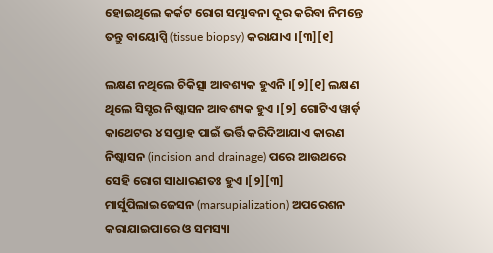ହୋଇଥିଲେ କର୍କଟ ରୋଗ ସମ୍ଭାବନା ଦୂର କରିବା ନିମନ୍ତେ ତନ୍ତୁ ବାୟୋପ୍ସି (tissue biopsy) କରାଯାଏ ।[୩][୧]

ଲକ୍ଷଣ ନଥିଲେ ଚିକିତ୍ସା ଆବଶ୍ୟକ ହୁଏନି ।[୨][୧] ଲକ୍ଷଣ ଥିଲେ ସିସ୍ଟର ନିଷ୍କାସନ ଆବଶ୍ୟକ ହୁଏ ।[୨] ଗୋଟିଏ ୱାର୍ଡ଼ କାଥେଟର ୪ ସପ୍ତାହ ପାଇଁ ଭର୍ତ୍ତି କରିଦିଆଯାଏ କାରଣ ନିଷ୍କାସନ (incision and drainage) ପରେ ଆଉଥରେ ସେହି ରୋଗ ସାଧାରଣତଃ ହୁଏ ।[୨][୩] ମାର୍ସୁପିଲାଇଜେସନ (marsupialization) ଅପରେଶନ କରାଯାଇପାରେ ଓ ସମସ୍ୟା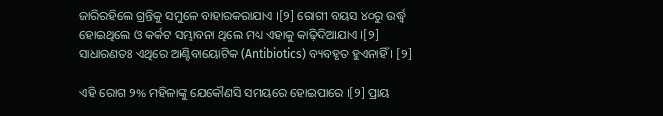ଜାରିରହିଲେ ଗ୍ରନ୍ତିକୁ ସମୁଳେ ବାହାରକରାଯାଏ ।[୨] ରୋଗୀ ବୟସ ୪୦ରୁ ଉର୍ଦ୍ଧ୍ୱ ହୋଇଥିଲେ ଓ କର୍କଟ ସମ୍ଭାବନା ଥିଲେ ମଧ୍ୟ ଏହାକୁ କାଢ଼ିଦିଆଯାଏ ।[୨] ସାଧାରଣତଃ ଏଥିରେ ଆଣ୍ଟିବାୟୋଟିକ (Antibiotics) ବ୍ୟବ‌ହୃତ ହୁଏନାହିଁ । [୨]

ଏହି ରୋଗ ୨% ମହିଳାଙ୍କୁ ଯେକୌଣସି ସମୟରେ ହୋଇପାରେ ।[୨] ପ୍ରାୟ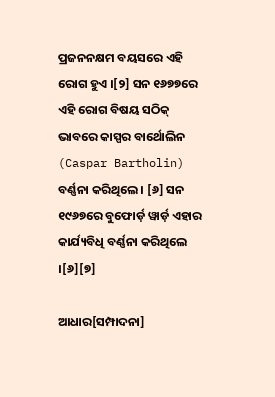ପ୍ରଜନନକ୍ଷମ ବୟସରେ ଏହି ରୋଗ ହୁଏ ।[୨] ସନ ୧୬୭୭ରେ ଏହି ରୋଗ ବିଷୟ ସଠିକ୍ ଭାବରେ କାସ୍ପର ବାର୍ଥୋଲିନ (Caspar Bartholin) ବର୍ଣ୍ଣନା କରିଥିଲେ । [୬] ସନ ୧୯୬୭ରେ ବୁଫୋର୍ଡ଼ ୱାର୍ଡ଼ ଏହାର କାର୍ଯ୍ୟବିଧି ବର୍ଣ୍ଣନା କରିଥିଲେ ।[୬][୭]

ଆଧାର[ସମ୍ପାଦନା]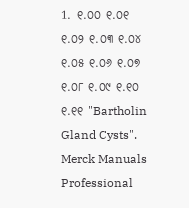1. ୧.୦୦ ୧.୦୧ ୧.୦୨ ୧.୦୩ ୧.୦୪ ୧.୦୫ ୧.୦୬ ୧.୦୭ ୧.୦୮ ୧.୦୯ ୧.୧୦ ୧.୧୧ "Bartholin Gland Cysts". Merck Manuals Professional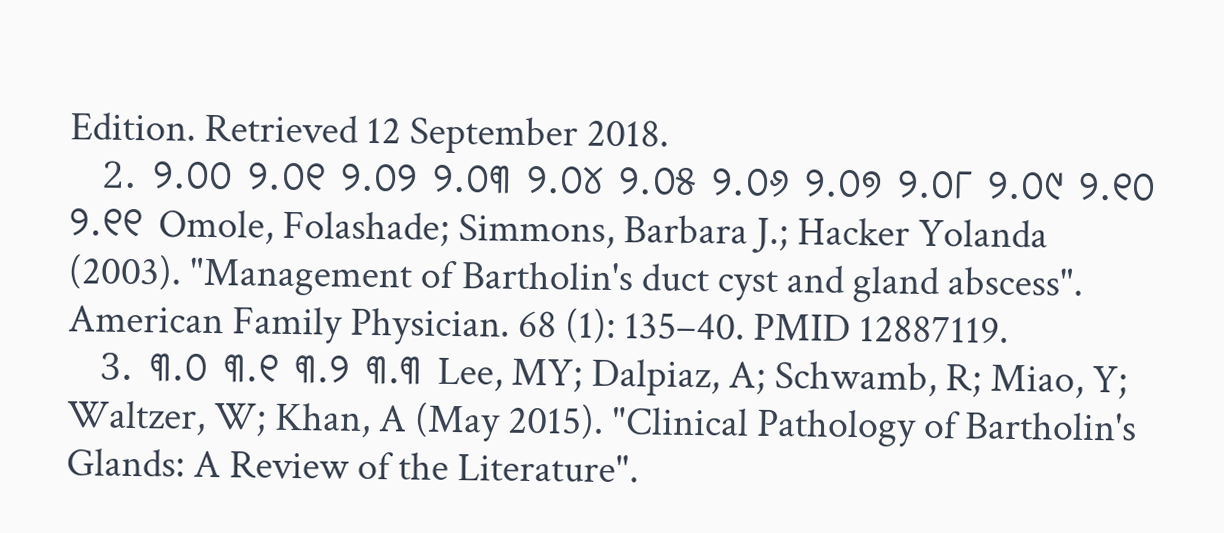Edition. Retrieved 12 September 2018.
  2. ୨.୦୦ ୨.୦୧ ୨.୦୨ ୨.୦୩ ୨.୦୪ ୨.୦୫ ୨.୦୬ ୨.୦୭ ୨.୦୮ ୨.୦୯ ୨.୧୦ ୨.୧୧ Omole, Folashade; Simmons, Barbara J.; Hacker Yolanda (2003). "Management of Bartholin's duct cyst and gland abscess". American Family Physician. 68 (1): 135–40. PMID 12887119.
  3. ୩.୦ ୩.୧ ୩.୨ ୩.୩ Lee, MY; Dalpiaz, A; Schwamb, R; Miao, Y; Waltzer, W; Khan, A (May 2015). "Clinical Pathology of Bartholin's Glands: A Review of the Literature".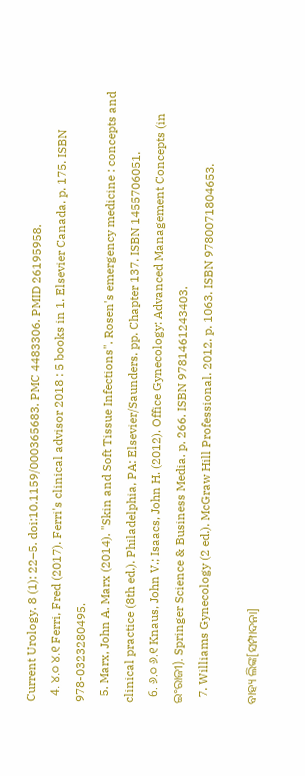Current Urology. 8 (1): 22–5. doi:10.1159/000365683. PMC 4483306. PMID 26195958.
  4. ୪.୦ ୪.୧ Ferri, Fred (2017). Ferri's clinical advisor 2018 : 5 books in 1. Elsevier Canada. p. 175. ISBN 978-0323280495.
  5. Marx, John A. Marx (2014). "Skin and Soft Tissue Infections". Rosen's emergency medicine : concepts and clinical practice (8th ed.). Philadelphia, PA: Elsevier/Saunders. pp. Chapter 137. ISBN 1455706051.
  6. ୬.୦ ୬.୧ Knaus, John V.; Isaacs, John H. (2012). Office Gynecology: Advanced Management Concepts (in ଇଂରାଜୀ). Springer Science & Business Media. p. 266. ISBN 9781461243403.
  7. Williams Gynecology (2 ed.). McGraw Hill Professional. 2012. p. 1063. ISBN 9780071804653.

ବାହ୍ୟ ଲିଙ୍କ[ସମ୍ପାଦନା]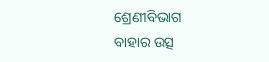ଶ୍ରେଣୀବିଭାଗ
ବାହାର ଉତ୍ସ